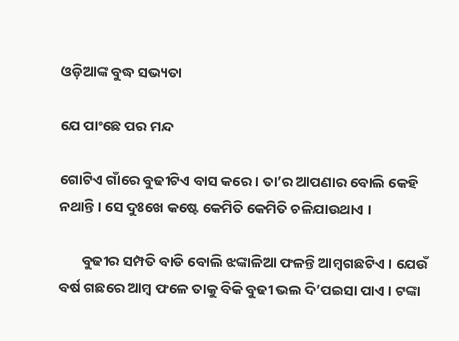ଓଡ଼ିଆଙ୍କ ବୁଦ୍ଧ ସଭ୍ୟତା

ଯେ ପାଂଛେ ପର ମନ୍ଦ

ଗୋଟିଏ ଗାଁରେ ବୁଢୀଟିଏ ବାସ କରେ । ତା’ର ଆପଣାର ବୋଲି କେହି ନଥାନ୍ତି । ସେ ଦୁଃଖେ କଷ୍ଟେ କେମିତି କେମିତି ଚଳିଯାଉଥାଏ ।

       ବୁଢୀର ସମ୍ପତି ବାଡି ବୋଲି ଝଙ୍କାଳିଆ ଫଳନ୍ତି ଆମ୍ବଗଛଟିଏ । ଯେଉଁ ବର୍ଷ ଗଛରେ ଆମ୍ବ ଫଳେ ତାକୁ ବିକି ବୁଢୀ ଭଲ ଦି’ପଇସା ପାଏ । ଟଙ୍କା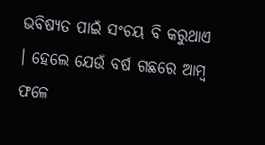ଭବିଷ୍ୟତ ପାଇଁ ସଂଚୟ ବି କରୁଥାଏ । ହେଲେ ଯେଉଁ ବର୍ଷ ଗଛରେ ଆମ୍ବ ଫଳେ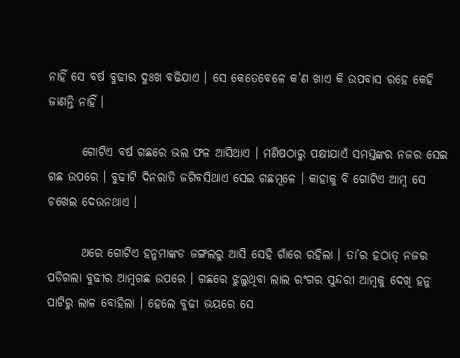ନାହିଁ ସେ ବର୍ଷ ବୁଢୀର ଦୁଃଖ ବଢିଯାଏ । ସେ କେତେବେଳେ କ’ଣ ଖାଏ କି ଉପବାସ ରହେ କେହି ଜାଣନ୍ତି ନାହିଁ ।

       ଗୋଟିଏ ବର୍ଷ ଗଛରେ ଭଲ ଫଳ ଆସିଥାଏ । ମଣିଷଠାରୁ ପକ୍ଷୀଯାଏଁ ସମସ୍ତଙ୍କର ନଜର ସେଇ ଗଛ ଉପରେ । ବୁଢୀଟି ଦିନରାତି ଜଗିବସିଥାଏ ସେଇ ଗଛମୂଳେ । କାହାକୁ ବି ଗୋଟିଏ ଆମ୍ବ ସେ ଚଖେଇ ଦେଉନଥାଏ ।

       ଥରେ ଗୋଟିଏ ହନୁମାଙ୍କଡ ଜଙ୍ଗଲରୁ ଆସି ସେହି ଗାଁରେ ରହିଲା । ତା’ର ହଠାତ୍ ନଜର ପଡିଗଲା ବୁଢୀର ଆମ୍ବଗଛ ଉପରେ । ଗଛରେ ଝୁଲୁଥିବା ଲାଲ ରଂଗର ସୁନ୍ଦରୀ ଆମ୍ବକୁ ଦେଖି ହନୁ ପାଟିରୁ ଲାଳ ବୋହିଲା । ହେଲେ ବୁଢୀ ଭୟରେ ସେ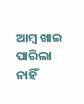ଆମ୍ବ ଖାଇ ପାରିଲା ନାହିଁ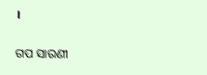।


ଗପ ସାରଣୀ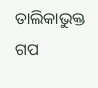ତାଲିକାଭୁକ୍ତ ଗପ